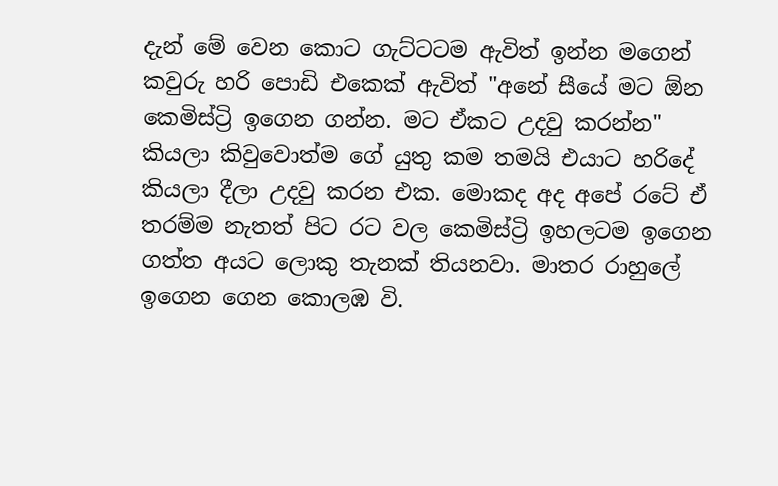දැන් මේ වෙන කොට ගැට්ටටම ඇවිත් ඉන්න මගෙන් කවුරු හරි පොඩි එකෙක් ඇවිත් "අනේ සීයේ මට ඕන කෙමිස්ට්‍රි ඉගෙන ගන්න. මට ඒකට උදවු කරන්න" කියලා කිවුවොත්ම ගේ යුතු කම තමයි එයාට හරිදේ කියලා දීලා උදවු කරන එක. මොකද අද අපේ රටේ ඒ තරම්ම නැතත් පිට රට වල කෙමිස්ට්‍රි ඉහලටම ඉගෙන ගත්ත අයට ලොකු තැනක් තියනවා. මාතර රාහුලේ ඉගෙන ගෙන කොලඹ වි.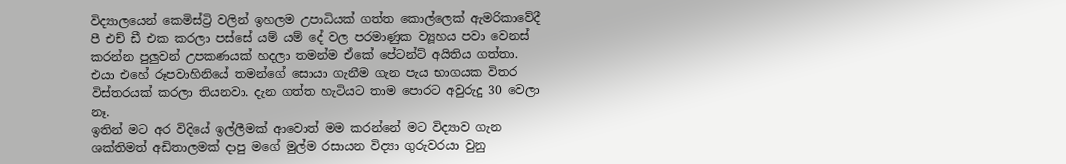විද්‍යාලයෙන් කෙමිස්ට්‍රි වලින් ඉහලම උපාධියක් ගත්ත කොල්ලෙක් ඇමරිකාවේදී පී එච් ඩී එක කරලා පස්සේ යම් යම් දේ වල පරමාණුක ව්‍යූහය පවා වෙනස් කරන්න පුලුවන් උපකණයක් හදලා තමන්ම ඒකේ පේටන්ට් අයිතිය ගත්තා. එයා එහේ රූපවාහිනියේ තමන්ගේ සොයා ගැනීම ගැන පැය භාගයක විතර විස්තරයක් කරලා තියනවා. දැන ගත්ත හැටියට තාම පොරට අවුරුදු 30 වෙලා නෑ.
ඉතින් මට අර විදියේ ඉල්ලීමක් ආවොත් මම කරන්නේ මට විද්‍යාව ගැන ශක්තිමත් අඩිතාලමක් දාපු මගේ මුල්ම රසායන විද්‍යා ගුරුවරයා වුනු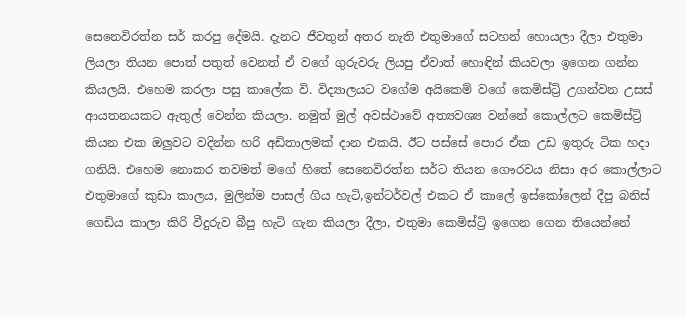සෙනෙවිරත්න සර් කරපු දේමයි. දැනට ජීවතුන් අතර නැති එතුමාගේ සටහන් හොයලා දීලා එතුමා ලියලා තියන පොත් පතුත් වෙනත් ඒ වගේ ගුරුවරු ලියපු ඒවාත් හොඳින් කියවලා ඉගෙන ගන්න කියලයි. එහෙම කරලා පසු කාලේක වි. විද්‍යාලයට වගේම අයිකෙම් වගේ කෙමිස්ට්‍රි උගන්වන උසස් ආයතනයකට ඇතුල් වෙන්න කියලා. නමුත් මුල් අවස්ථාවේ අත්‍යවශ්‍ය වන්නේ කොල්ලට කෙමිස්ට්‍රි කියන එක ඔලුවට වදින්න හරි අඩිතාලමක් දාන එකයි. ඊට පස්සේ පොර ඒක උඩ ඉතුරු ටික හදා ගනියි. එහෙම නොකර තවමත් මගේ හිතේ සෙනෙවිරත්න සර්ට තියන ගෞරවය නිසා අර කොල්ලාට එතුමාගේ කුඩා කාලය, මුලින්ම පාසල් ගිය හැටි,ඉන්ටර්වල් එකට ඒ කාලේ ඉස්කෝලෙන් දීපු බනිස් ගෙඩිය කාලා කිරි වීදුරුව බීපු හැටි ගැන කියලා දීලා, එතුමා කෙමිස්ට්‍රි ඉගෙන ගෙන තියෙන්නේ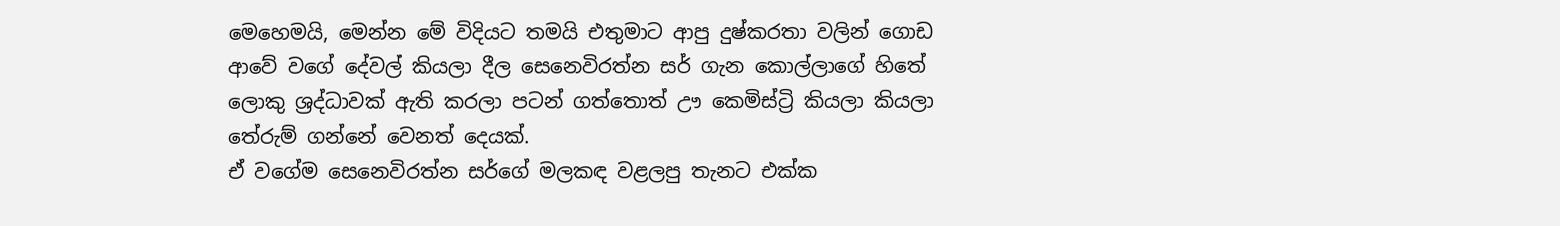මෙහෙමයි, මෙන්න මේ විදියට තමයි එතුමාට ආපු දුෂ්කරතා වලින් ගොඩ ආවේ වගේ දේවල් කියලා දීල සෙනෙවිරත්න සර් ගැන කොල්ලාගේ හිතේ ලොකු ශ්‍රද්ධාවක් ඇති කරලා පටන් ගත්තොත් ඌ කෙමිස්ට්‍රි කියලා කියලා තේරුම් ගන්නේ වෙනත් දෙයක්.
ඒ වගේම සෙනෙවිරත්න සර්ගේ මලකඳ වළලපු තැනට එක්ක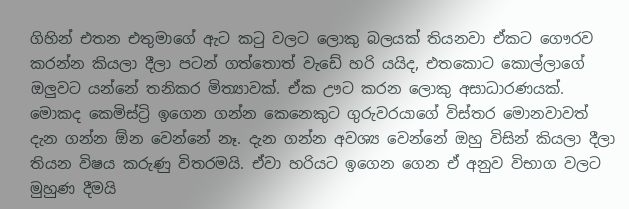ගිහින් එතන එතුමාගේ ඇට කටු වලට ලොකු බලයක් තියනවා ඒකට ගෞරව කරන්න කියලා දීලා පටන් ගත්තොත් වැඩේ හරි යයිද, එතකොට කොල්ලාගේ ඔලුවට යන්නේ තනිකර මිත්‍යාවක්. ඒක ඌට කරන ලොකු අසාධාරණයක්. මොකද කෙමිස්ට්‍රි ඉගෙන ගන්න කෙනෙකුට ගුරුවරයාගේ විස්තර මොනවාවත් දැන ගන්න ඕන වෙන්නේ නෑ. දැන ගන්න අවශ්‍ය වෙන්නේ ඔහු විසින් කියලා දීලා තියන විෂය කරුණු විතරමයි. ඒවා හරියට ඉගෙන ගෙන ඒ අනුව විභාග වලට මුහුණ දීමයි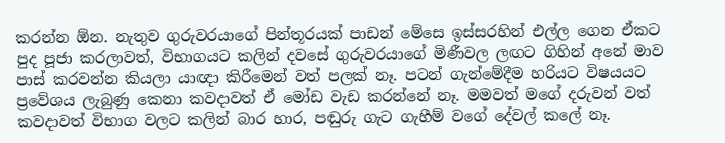කරන්න ඕන. නැතුව ගුරුවරයාගේ පින්තූරයක් පාඩන් මේසෙ ඉස්සරහින් එල්ල ගෙන ඒකට පුද පූජා කරලාවත්, විභාගයට කලින් දවසේ ගුරුවරයාගේ මිණීවල ලඟට ගිහින් අනේ මාව පාස් කරවන්න කියලා යාඥා කිරීමෙන් වත් පලක් නෑ. පටන් ගැන්මේදීම හරියට විෂයයට ප්‍රවේශය ලැබුණු කෙනා කවදාවත් ඒ මෝඩ වැඩ කරන්නේ නෑ. මමවත් මගේ දරුවන් වත් කවදාවත් විභාග වලට කලින් බාර හාර, පඬුරු ගැට ගැහීම් වගේ දේවල් කලේ නෑ.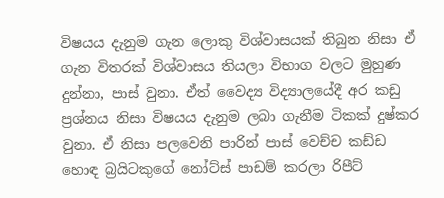විෂයය දැනුම ගැන ලොකු විශ්වාසයක් තිබුන නිසා ඒ ගැන විතරක් විශ්වාසය තියලා විභාග වලට මුහුණ දුන්නා, පාස් වුනා. ඒත් වෛද්‍ය විද්‍යාලයේදී අර කඩු ප්‍රශ්නය නිසා විෂයය දැනුම ලබා ගැනීම ටිකක් දුෂ්කර වුනා. ඒ නිසා පලවෙනි පාරින් පාස් වෙච්ච කඩ්ඩ හොඳ බ්‍රයිටකුගේ නෝට්ස් පාඩම් කරලා රිපීට්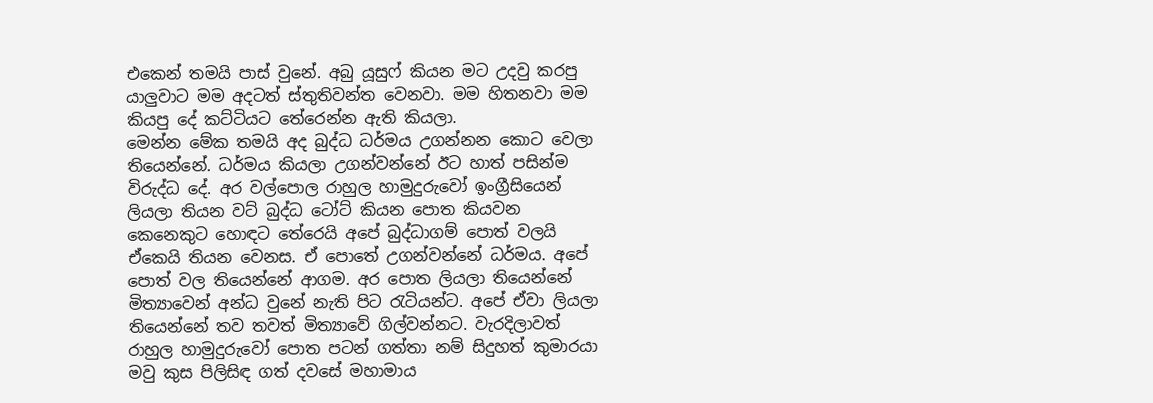එකෙන් තමයි පාස් වුනේ. අබු යූසුෆ් කියන මට උදවු කරපු යාලුවාට මම අදටත් ස්තුතිවන්ත වෙනවා. මම හිතනවා මම කියපු දේ කට්ටියට තේරෙන්න ඇති කියලා.
මෙන්න මේක තමයි අද බුද්ධ ධර්මය උගන්නන කොට වෙලා තියෙන්නේ. ධර්මය කියලා උගන්වන්නේ ඊට හාත් පසින්ම විරුද්ධ දේ. අර වල්පොල රාහුල හාමුදුරුවෝ ඉංග්‍රීසියෙන් ලියලා තියන වට් බුද්ධ ටෝට් කියන පොත කියවන කෙනෙකුට හොඳට තේරෙයි අපේ බුද්ධාගම් පොත් වලයි ඒකෙයි තියන වෙනස. ඒ පොතේ උගන්වන්නේ ධර්මය. අපේ පොත් වල තියෙන්නේ ආගම. අර පොත ලියලා තියෙන්නේ මිත්‍යාවෙන් අන්ධ වුනේ නැති පිට රැටියන්ට. අපේ ඒවා ලියලා තියෙන්නේ තව තවත් මිත්‍යාවේ ගිල්වන්නට. වැරදිලාවත් රාහුල හාමුදුරුවෝ පොත පටන් ගත්තා නම් සිදුහත් කුමාරයා මවු කුස පිලිසිඳ ගත් දවසේ මහාමාය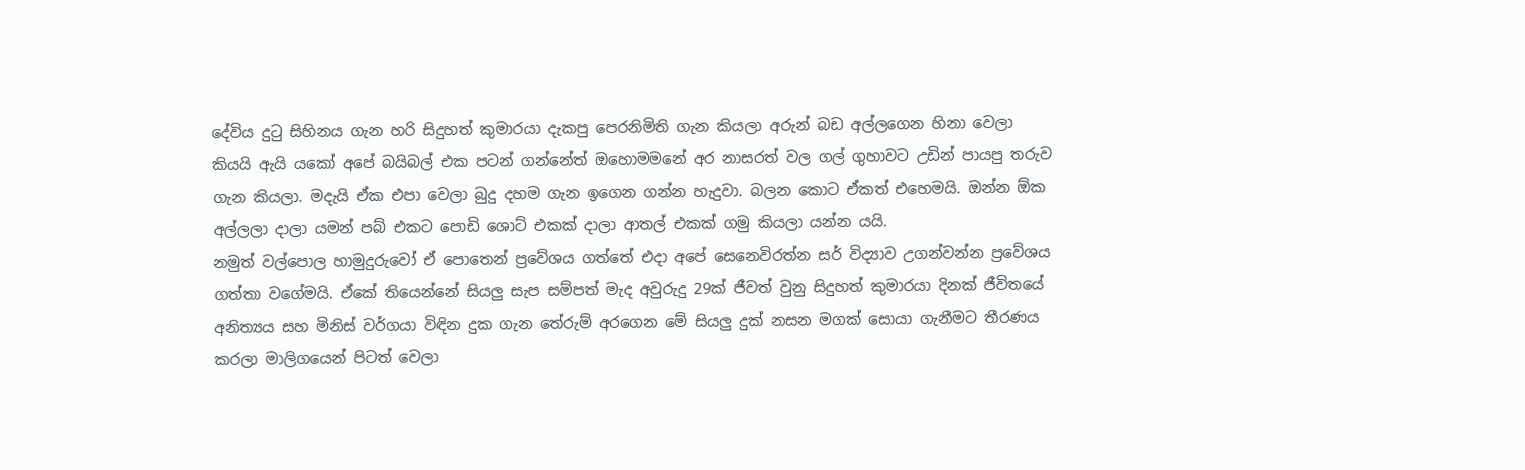දේවිය දුටු සිහිනය ගැන හරි සිදුහත් කුමාරයා දැකපු පෙරනිමිති ගැන කියලා අරුන් බඩ අල්ලගෙන හිනා වෙලා කියයි ඇයි යකෝ අපේ බයිබල් එක පටන් ගන්නේත් ඔහොමමනේ අර නාසරත් වල ගල් ගුහාවට උඩින් පායපු තරුව ගැන කියලා. මදැයි ඒක එපා වෙලා බුදු දහම ගැන ඉගෙන ගන්න හැදුවා. බලන කොට ඒකත් එහෙමයි. ඔන්න ඕක අල්ලලා දාලා යමන් පබ් එකට පොඩි ශොට් එකක් දාලා ආතල් එකක් ගමු කියලා යන්න යයි.
නමුත් වල්පොල හාමුදුරුවෝ ඒ පොතෙන් ප්‍රවේශය ගත්තේ එදා අපේ සෙනෙවිරත්න සර් විද්‍යාව උගන්වන්න ප්‍රවේශය ගත්තා වගේමයි. ඒකේ තියෙන්නේ සියලු සැප සම්පත් මැද අවුරුදු 29ක් ජීවත් වුනු සිදුහත් කුමාරයා දිනක් ජීවිතයේ අනිත්‍යය සහ මිනිස් වර්ගයා විඳින දුක ගැන තේරුම් අරගෙන මේ සියලු දුක් නසන මගක් සොයා ගැනීමට තීරණය කරලා මාලිගයෙන් පිටත් වෙලා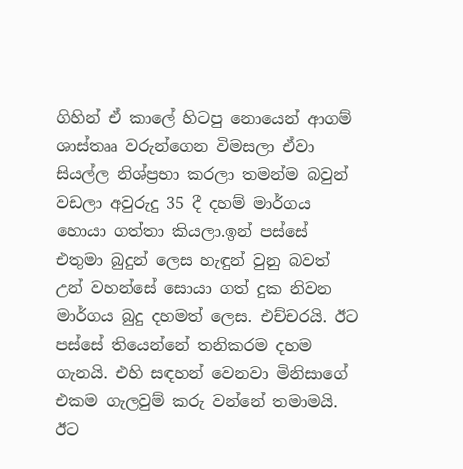ගිහින් ඒ කාලේ හිටපු නොයෙන් ආගම් ශාස්තෲ වරුන්ගෙන විමසලා ඒවා සියල්ල නිශ්ප්‍රභා කරලා තමන්ම බවුන් වඩලා අවුරුදු 35 දී දහම් මාර්ගය හොයා ගත්තා කියලා.ඉන් පස්සේ එතුමා බුදුන් ලෙස හැඳුන් වුනු බවත් උන් වහන්සේ සොයා ගත් දුක නිවන මාර්ගය බුදු දහමත් ලෙස. එච්චරයි. ඊට පස්සේ තියෙන්නේ තනිකරම දහම ගැනයි. එහි සඳහන් වෙනවා මිනිසාගේ එකම ගැලවුම් කරු වන්නේ තමාමයි. ඊට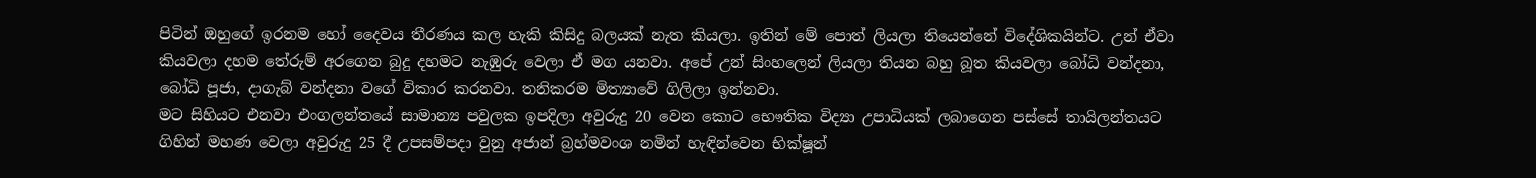පිටින් ඔහුගේ ඉරනම හෝ දෛවය තීරණය කල හැකි කිසිදු බලයක් නැත කියලා. ඉතින් මේ පොත් ලියලා තියෙන්නේ විදේශිකයින්ට. උන් ඒවා කියවලා දහම තේරුම් අරගෙන බුදු දහමට නැඹුරු වෙලා ඒ මග යනවා. අපේ උන් සිංහලෙන් ලියලා තියන බහු බූත කියවලා බෝධි වන්දනා, බෝධි පූජා, දාගැබ් වන්දනා වගේ විකාර කරනවා. තනිකරම මිත්‍යාවේ ගිලිලා ඉන්නවා.
මට සිහියට එනවා එංගලන්තයේ සාමාන්‍ය පවුලක ඉපදිලා අවුරුදු 20 වෙන කොට භෞතික විද්‍යා උපාධියක් ලබාගෙන පස්සේ තායිලන්තයට ගිහින් මහණ වෙලා අවුරුදු 25 දී උපසම්පදා වුනු අජාන් බ්‍රහ්මවංශ නමින් හැඳින්වෙන භික්ෂූන්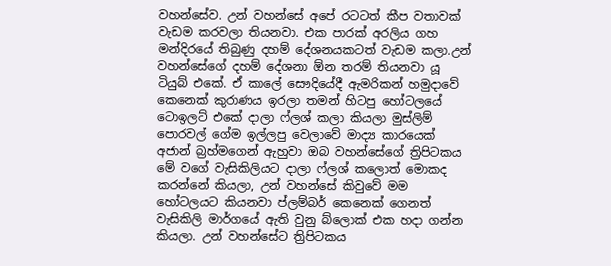වහන්සේව. උන් වහන්සේ අපේ රටටත් කීප වතාවක් වැඩම කරවලා තියනවා. එක පාරක් අරලිය ගහ මන්දිරයේ තිබුණු දහම් දේශනයකටත් වැඩම කලා.උන් වහන්සේගේ දහම් දේශනා ඕන තරම් තියනවා යූ ටියුබ් එකේ. ඒ කාලේ සෞදියේදී ඇමරිකන් හමුදාවේ කෙනෙක් කුරාණය ඉරලා තමන් හිටපු හෝටලයේ ටොඉලට් එකේ දාලා ෆ්ලශ් කලා කියලා මුස්ලිම් පොරවල් ගේම ඉල්ලපු වෙලාවේ මාද්‍ය කාරයෙක් අජාන් බ්‍රහ්මගෙන් ඇහුවා ඔබ වහන්සේගේ ත්‍රිපිටකය මේ වගේ වැසිකිලියට දාලා ෆ්ලශ් කලොත් මොකද කරන්නේ කියලා, උන් වහන්සේ කිවුවේ මම හෝටලයට කියනවා ප්ලම්බර් කෙනෙක් ගෙනත් වැසිකිලි මාර්ගයේ ඇති වුනු බ්ලොක් එක හදා ගන්න කියලා. උන් වහන්සේට ත්‍රිපිටකය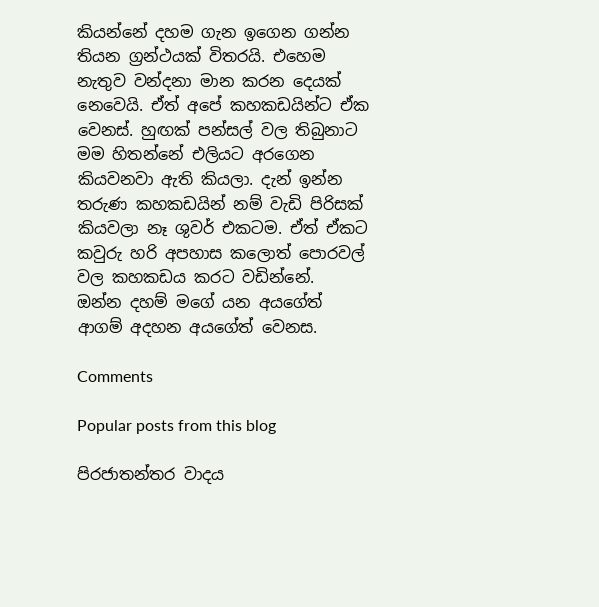කියන්නේ දහම ගැන ඉගෙන ගන්න තියන ග්‍රන්ථයක් විතරයි. එහෙම නැතුව වන්දනා මාන කරන දෙයක් නෙවෙයි. ඒත් අපේ කහකඩයින්ට ඒක වෙනස්. හුඟක් පන්සල් වල තිබුනාට මම හිතන්නේ එලියට අරගෙන කියවනවා ඇති කියලා. දැන් ඉන්න තරුණ කහකඩයින් නම් වැඩි පිරිසක් කියවලා නෑ ශුවර් එකටම. ඒත් ඒකට කවුරු හරි අපහාස කලොත් පොරවල් වල කහකඩය කරට වඩින්නේ.
ඔන්න දහම් මගේ යන අයගේත් ආගම් අදහන අයගේත් වෙනස.

Comments

Popular posts from this blog

පිරජාතන්තර වාදය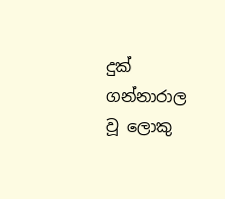දුක් ගන්නාරාල වූ ලොකු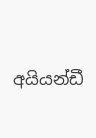අයියන්ඩී